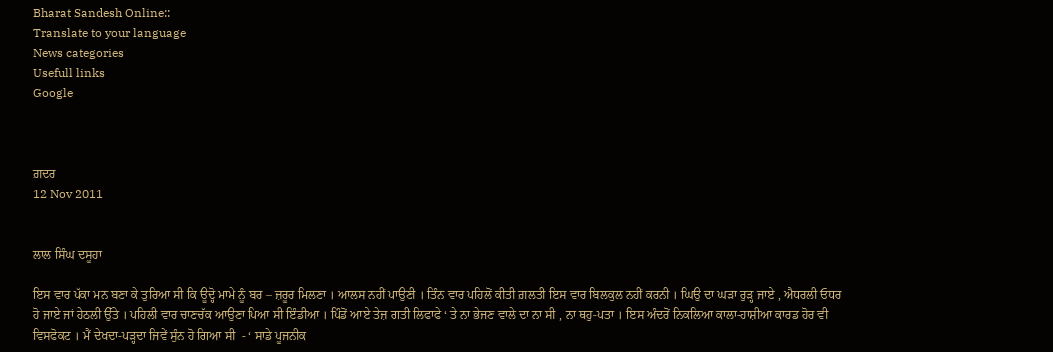Bharat Sandesh Online::
Translate to your language
News categories
Usefull links
Google



ਗ਼ਦਰ
12 Nov 2011


ਲਾਲ ਸਿੰਘ ਦਸੂਹਾ

ਇਸ ਵਾਰ ਪੱਕਾ ਮਨ ਬਣਾ ਕੇ ਤੁਰਿਆ ਸੀ ਕਿ ਊਦ੍ਹੋ ਮਾਮੇ ਨੂੰ ਬਰ – ਜ਼ਰੂਰ ਮਿਲਣਾ । ਆਲਸ ਨਹੀਂ ਪਾਉਣੀ । ਤਿੰਨ ਵਾਰ ਪਹਿਲੋਂ ਕੀਤੀ ਗ਼ਲਤੀ ਇਸ ਵਾਰ ਬਿਲਕੁਲ ਨਹੀਂ ਕਰਨੀ । ਘਿਉ ਦਾ ਘੜਾ ਰੁੜ੍ਹ ਜਾਏ , ਐਧਰਲੀ ਓਧਰ ਹੋ ਜਾਏ ਜਾਂ ਹੇਠਲੀ ਉੱਤੇ । ਪਹਿਲੀ ਵਾਰ ਚਾਣਚੱਕ ਆਉਣਾ ਪਿਆ ਸੀ ਇੰਡੀਆ । ਪਿੰਡੋਂ ਆਏ ਤੇਜ਼ ਗਤੀ ਲਿਫਾਫੇ ‘ ਤੇ ਨਾ ਭੇਜਣ ਵਾਲੇ ਦਾ ਨਾ ਸੀ , ਨਾ ਥਹੁ-ਪਤਾ । ਇਸ ਅੰਦਰੋਂ ਨਿਕਲਿਆ ਕਾਲਾ-ਹਾਸ਼ੀਆ ਕਾਰਡ ਹੋਰ ਵੀ ਵਿਸਫੋਕਟ । ਮੈਂ ਦੇਖਦਾ-ਪੜ੍ਹਦਾ ਜਿਵੇਂ ਸੁੰਨ ਹੋ ਗਿਆ ਸੀ  - ‘ ਸਾਡੇ ਪੂਜਨੀਕ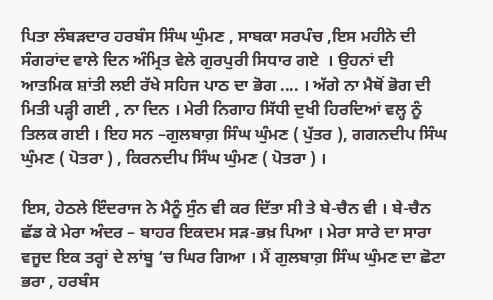ਪਿਤਾ ਲੰਬੜਦਾਰ ਹਰਬੰਸ ਸਿੰਘ ਘੁੰਮਣ , ਸਾਬਕਾ ਸਰਪੰਚ ,ਇਸ ਮਹੀਨੇ ਦੀ ਸੰਗਰਾਂਦ ਵਾਲੇ ਦਿਨ ਅੰਮ੍ਰਿਤ ਵੇਲੇ ਗੁਰਪੁਰੀ ਸਿਧਾਰ ਗਏ  । ਉਹਨਾਂ ਦੀ ਆਤਮਿਕ ਸ਼ਾਂਤੀ ਲਈ ਰੱਖੇ ਸਹਿਜ ਪਾਠ ਦਾ ਭੋਗ .... । ਅੱਗੇ ਨਾ ਮੈਥੋਂ ਭੋਗ ਦੀ ਮਿਤੀ ਪੜ੍ਹੀ ਗਈ , ਨਾ ਦਿਨ । ਮੇਰੀ ਨਿਗਾਹ ਸਿੱਧੀ ਦੁਖੀ ਹਿਰਦਿਆਂ ਵਲ੍ਹ ਨੂੰ ਤਿਲਕ ਗਈ । ਇਹ ਸਨ –ਗੁਲਬਾਗ਼ ਸਿੰਘ ਘੁੰਮਣ ( ਪੁੱਤਰ ), ਗਗਨਦੀਪ ਸਿੰਘ ਘੁੰਮਣ ( ਪੋਤਰਾ ) , ਕਿਰਨਦੀਪ ਸਿੰਘ ਘੁੰਮਣ ( ਪੋਤਰਾ ) ।

ਇਸ, ਹੇਠਲੇ ਇੰਦਰਾਜ ਨੇ ਮੈਨੂੰ ਸੁੰਨ ਵੀ ਕਰ ਦਿੱਤਾ ਸੀ ਤੇ ਬੇ-ਚੈਨ ਵੀ । ਬੇ-ਚੈਨ ਛੱਡ ਕੇ ਮੇਰਾ ਅੰਦਰ – ਬਾਹਰ ਇਕਦਮ ਸੜ-ਭਖ਼ ਪਿਆ । ਮੇਰਾ ਸਾਰੇ ਦਾ ਸਾਰਾ ਵਜੂਦ ਇਕ ਤਰ੍ਹਾਂ ਦੇ ਲਾਂਬੂ ‘ਚ ਘਿਰ ਗਿਆ । ਮੈਂ ਗੁਲਬਾਗ਼ ਸਿੰਘ ਘੁੰਮਣ ਦਾ ਛੋਟਾ ਭਰਾ , ਹਰਬੰਸ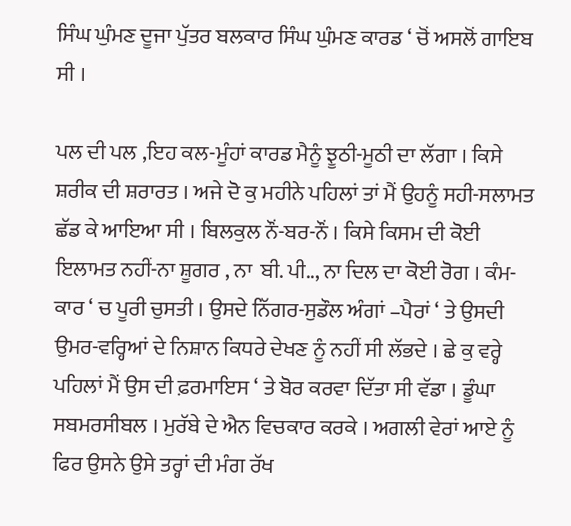ਸਿੰਘ ਘੁੰਮਣ ਦੂਜਾ ਪੁੱਤਰ ਬਲਕਾਰ ਸਿੰਘ ਘੁੰਮਣ ਕਾਰਡ ‘ ਚੋਂ ਅਸਲੋਂ ਗਾਇਬ ਸੀ ।

ਪਲ ਦੀ ਪਲ ,ਇਹ ਕਲ-ਮੂੰਹਾਂ ਕਾਰਡ ਮੈਨੂੰ ਝੂਠੀ-ਮੂਠੀ ਦਾ ਲੱਗਾ । ਕਿਸੇ ਸ਼ਰੀਕ ਦੀ ਸ਼ਰਾਰਤ । ਅਜੇ ਦੋ ਕੁ ਮਹੀਨੇ ਪਹਿਲਾਂ ਤਾਂ ਮੈਂ ਉਹਨੂੰ ਸਹੀ-ਸਲਾਮਤ ਛੱਡ ਕੇ ਆਇਆ ਸੀ । ਬਿਲਕੁਲ ਨੌਂ-ਬਰ-ਨੌਂ । ਕਿਸੇ ਕਿਸਮ ਦੀ ਕੋਈ  ਇਲਾਮਤ ਨਹੀਂ-ਨਾ ਸ਼ੂਗਰ , ਨਾ  ਬੀ. ਪੀ.., ਨਾ ਦਿਲ ਦਾ ਕੋਈ ਰੋਗ । ਕੰਮ-ਕਾਰ ‘ ਚ ਪੂਰੀ ਚੁਸਤੀ । ਉਸਦੇ ਨਿੱਗਰ-ਸੁਡੌਲ ਅੰਗਾਂ –ਪੈਰਾਂ ‘ ਤੇ ਉਸਦੀ ਉਮਰ-ਵਰ੍ਹਿਆਂ ਦੇ ਨਿਸ਼ਾਨ ਕਿਧਰੇ ਦੇਖਣ ਨੂੰ ਨਹੀਂ ਸੀ ਲੱਭਦੇ । ਛੇ ਕੁ ਵਰ੍ਹੇ ਪਹਿਲਾਂ ਮੈਂ ਉਸ ਦੀ ਫ਼ਰਮਾਇਸ ‘ ਤੇ ਬੋਰ ਕਰਵਾ ਦਿੱਤਾ ਸੀ ਵੱਡਾ । ਡੂੰਘਾ ਸਬਮਰਸੀਬਲ । ਮੁਰੱਬੇ ਦੇ ਐਨ ਵਿਚਕਾਰ ਕਰਕੇ । ਅਗਲੀ ਵੇਰਾਂ ਆਏ ਨੂੰ ਫਿਰ ਉਸਨੇ ਉਸੇ ਤਰ੍ਹਾਂ ਦੀ ਮੰਗ ਰੱਖ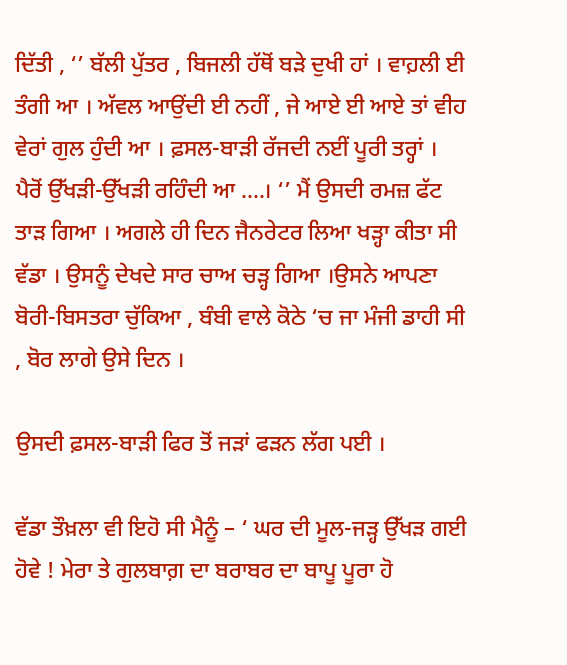ਦਿੱਤੀ , ‘’ ਬੱਲੀ ਪੁੱਤਰ , ਬਿਜਲੀ ਹੱਥੋਂ ਬੜੇ ਦੁਖੀ ਹਾਂ । ਵਾਹ਼ਲੀ ਈ ਤੰਗੀ ਆ । ਅੱਵਲ ਆਉਂਦੀ ਈ ਨਹੀਂ , ਜੇ ਆਏ ਈ ਆਏ ਤਾਂ ਵੀਹ ਵੇਰਾਂ ਗੁਲ ਹੁੰਦੀ ਆ । ਫ਼ਸਲ-ਬਾੜੀ ਰੱਜਦੀ ਨਈਂ ਪੂਰੀ ਤਰ੍ਹਾਂ । ਪੈਰੋਂ ਉੱਖੜੀ-ਉੱਖੜੀ ਰਹਿੰਦੀ ਆ ....। ‘’ ਮੈਂ ਉਸਦੀ ਰਮਜ਼ ਫੱਟ ਤਾੜ ਗਿਆ । ਅਗਲੇ ਹੀ ਦਿਨ ਜੈਨਰੇਟਰ ਲਿਆ ਖੜ੍ਹਾ ਕੀਤਾ ਸੀ ਵੱਡਾ । ਉਸਨੂੰ ਦੇਖਦੇ ਸਾਰ ਚਾਅ ਚੜ੍ਹ ਗਿਆ ।ਉਸਨੇ ਆਪਣਾ ਬੋਰੀ-ਬਿਸਤਰਾ ਚੁੱਕਿਆ , ਬੰਬੀ ਵਾਲੇ ਕੋਠੇ ‘ਚ ਜਾ ਮੰਜੀ ਡਾਹੀ ਸੀ , ਬੋਰ ਲਾਗੇ ਉਸੇ ਦਿਨ ।

ਉਸਦੀ ਫ਼ਸਲ-ਬਾੜੀ ਫਿਰ ਤੋਂ ਜੜਾਂ ਫੜਨ ਲੱਗ ਪਈ ।

ਵੱਡਾ ਤੌਖ਼ਲਾ ਵੀ ਇਹੋ ਸੀ ਮੈਨੂੰ – ‘ ਘਰ ਦੀ ਮੂਲ-ਜੜ੍ਹ ਉੱਖੜ ਗਈ ਹੋਵੇ ! ਮੇਰਾ ਤੇ ਗੁਲਬਾਗ਼ ਦਾ ਬਰਾਬਰ ਦਾ ਬਾਪੂ ਪੂਰਾ ਹੋ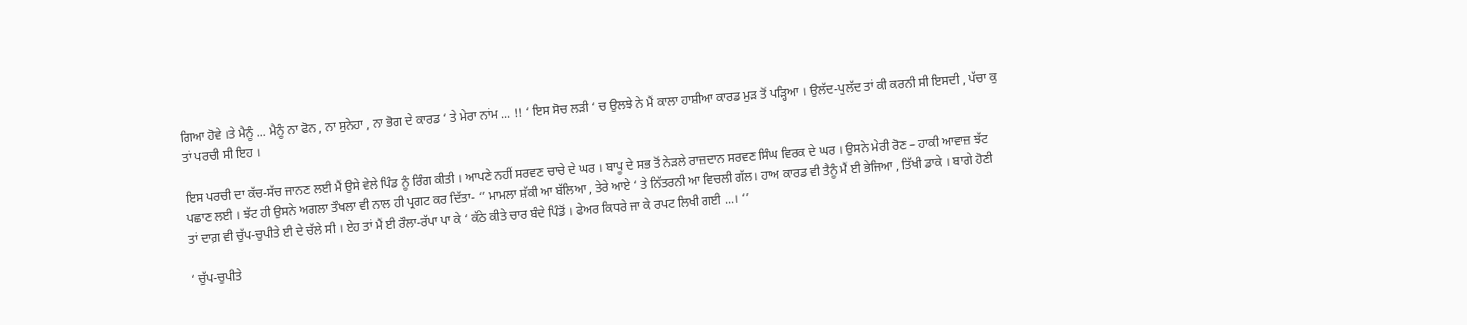ਗਿਆ ਹੋਵੇ ।ਤੇ ਮੈਨੂੰ ... ਮੈਨੂੰ ਨਾ ਫੋਨ , ਨਾ ਸੁਨੇਹਾ , ਨਾ ਭੋਗ ਦੇ ਕਾਰਡ ‘ ਤੇ ਮੇਰਾ ਨਾਂਮ ... !! ‘ ਇਸ ਸੋਚ ਲੜੀ ‘ ਚ ਉਲਝੇ ਨੇ ਮੈਂ ਕਾਲਾ ਹਾਸ਼ੀਆ ਕਾਰਡ ਮੁੜ ਤੋਂ ਪੜ੍ਹਿਆ । ਉਲੱਦ-ਪੁਲੱਦ ਤਾਂ ਕੀ ਕਰਨੀ ਸੀ ਇਸਦੀ , ਪੱਚਾ ਕੁ ਤਾਂ ਪਰਚੀ ਸੀ ਇਹ ।

ਇਸ ਪਰਚੀ ਦਾ ਕੱਚ-ਸੱਚ ਜਾਨਣ ਲਈ ਮੈਂ ਉਸੇ ਵੇਲੇ ਪਿੰਡ ਨੂੰ ਰਿੰਗ ਕੀਤੀ । ਆਪਣੇ ਨਹੀਂ ਸਰਵਣ ਚਾਚੇ ਦੇ ਘਰ । ਬਾਪੂ ਦੇ ਸਭ ਤੋਂ ਨੇੜਲੇ ਰਾਜ਼ਦਾਨ ਸਰਵਣ ਸਿੰਘ ਵਿਰਕ ਦੇ ਘਰ । ਉਸਨੇ ਮੇਰੀ ਰੋਣ – ਹਾਕੀ ਆਵਾਜ਼ ਝੱਟ ਪਛਾਣ ਲਈ । ਝੱਟ ਹੀ ਉਸਨੇ ਅਗਲਾ ਤੌਖਲਾ ਵੀ ਨਾਲ ਹੀ ਪ੍ਰਗਟ ਕਰ ਦਿੱਤਾ- ‘’ ਮਾਮਲਾ ਸ਼ੱਕੀ ਆ ਬੱਲਿਆ , ਤੇਰੇ ਆਏ ‘ ਤੇ ਨਿੱਤਰਨੀ ਆ ਵਿਚਲੀ ਗੱਲ। ਹਾਅ ਕਾਰਡ ਵੀ ਤੈਨੂੰ ਮੈਂ ਈ ਭੇਜਿਆ , ਤਿੱਖੀ ਡਾਕੇ । ਬਾਗੇ ਹੋਣੀ ਤਾਂ ਦਾਗ਼ ਵੀ ਚੁੱਪ-ਚੁਪੀਤੇ ਈ ਦੇ ਚੱਲੇ ਸੀ । ਏਹ ਤਾਂ ਮੈਂ ਈ ਰੌਲਾ-ਰੱਪਾ ਪਾ ਕੇ ‘ ਕੱਠੇ ਕੀਤੇ ਚਾਰ ਬੰਦੇ ਪਿੰਡੋਂ । ਫੇਅਰ ਕਿਧਰੇ ਜਾ ਕੇ ਰਪਟ ਲਿਖੀ ਗਈ ...। ‘’

‘ ਚੁੱਪ-ਚੁਪੀਤੇ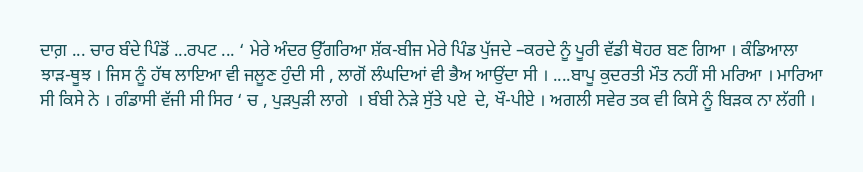ਦਾਗ਼ ... ਚਾਰ ਬੰਦੇ ਪਿੰਡੋਂ ...ਰਪਟ ... ‘ ਮੇਰੇ ਅੰਦਰ ਉੱਗਰਿਆ ਸ਼ੱਕ-ਬੀਜ ਮੇਰੇ ਪਿੰਡ ਪੁੱਜਦੇ –ਕਰਦੇ ਨੂੰ ਪੂਰੀ ਵੱਡੀ ਥੋਹਰ ਬਣ ਗਿਆ । ਕੰਡਿਆਲਾ ਝਾੜ-ਥੂਝ । ਜਿਸ ਨੂੰ ਹੱਥ ਲਾਇਆ ਵੀ ਜਲੂਣ ਹੁੰਦੀ ਸੀ , ਲਾਗੋਂ ਲੰਘਦਿਆਂ ਵੀ ਭੈਅ ਆਉਂਦਾ ਸੀ । ....ਬਾਪੂ ਕੁਦਰਤੀ ਮੌਤ ਨਹੀਂ ਸੀ ਮਰਿਆ । ਮਾਰਿਆ ਸੀ ਕਿਸੇ ਨੇ । ਗੰਡਾਸੀ ਵੱਜੀ ਸੀ ਸਿਰ ‘ ਚ , ਪੁੜਪੁੜੀ ਲਾਗੇ  । ਬੰਬੀ ਨੇੜੇ ਸੁੱਤੇ ਪਏ  ਦੇ, ਖੌ-ਪੀਏ । ਅਗਲੀ ਸਵੇਰ ਤਕ ਵੀ ਕਿਸੇ ਨੂੰ ਬਿੜਕ ਨਾ ਲੱਗੀ ।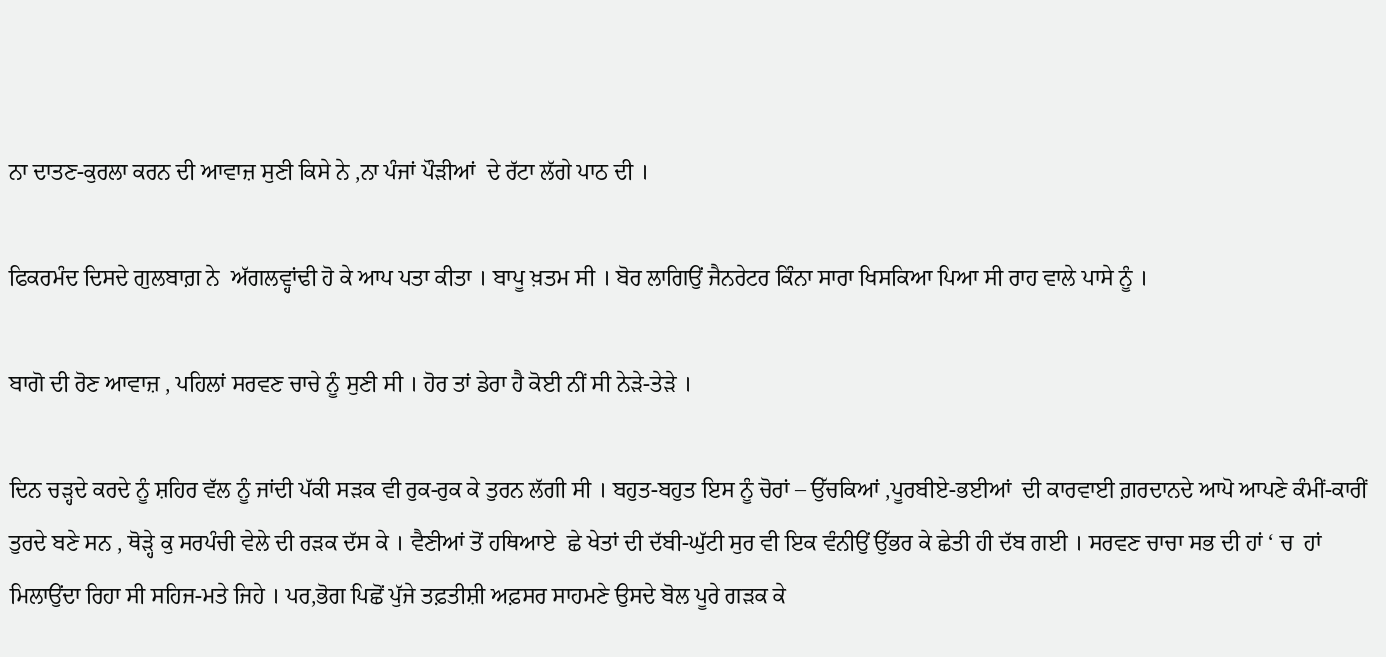ਨਾ ਦਾਤਣ-ਕੁਰਲਾ ਕਰਨ ਦੀ ਆਵਾਜ਼ ਸੁਣੀ ਕਿਸੇ ਨੇ ,ਨਾ ਪੰਜਾਂ ਪੌੜੀਆਂ  ਦੇ ਰੱਟਾ ਲੱਗੇ ਪਾਠ ਦੀ ।

ਫਿਕਰਮੰਦ ਦਿਸਦੇ ਗੁਲਬਾਗ਼ ਨੇ  ਅੱਗਲਵ੍ਹਾਂਢੀ ਹੋ ਕੇ ਆਪ ਪਤਾ ਕੀਤਾ । ਬਾਪੂ ਖ਼ਤਮ ਸੀ । ਬੋਰ ਲਾਗਿਉਂ ਜੈਨਰੇਟਰ ਕਿੰਨਾ ਸਾਰਾ ਖਿਸਕਿਆ ਪਿਆ ਸੀ ਰਾਹ ਵਾਲੇ ਪਾਸੇ ਨੂੰ ।

ਬਾਗੋ ਦੀ ਰੋਣ ਆਵਾਜ਼ , ਪਹਿਲਾਂ ਸਰਵਣ ਚਾਚੇ ਨੂੰ ਸੁਣੀ ਸੀ । ਹੋਰ ਤਾਂ ਡੇਰਾ ਹੈ ਕੋਈ ਨੀਂ ਸੀ ਨੇੜੇ-ਤੇੜੇ ।

ਦਿਨ ਚੜ੍ਹਦੇ ਕਰਦੇ ਨੂੰ ਸ਼ਹਿਰ ਵੱਲ ਨੂੰ ਜਾਂਦੀ ਪੱਕੀ ਸੜਕ ਵੀ ਰੁਕ-ਰੁਕ ਕੇ ਤੁਰਨ ਲੱਗੀ ਸੀ । ਬਹੁਤ-ਬਹੁਤ ਇਸ ਨੂੰ ਚੋਰਾਂ – ਉੱਚਕਿਆਂ ,ਪੂਰਬੀਏ-ਭਈਆਂ  ਦੀ ਕਾਰਵਾਈ ਗ਼ਰਦਾਨਦੇ ਆਪੋ ਆਪਣੇ ਕੰਮੀਂ-ਕਾਰੀਂ ਤੁਰਦੇ ਬਣੇ ਸਨ , ਥੋੜ੍ਹੇ ਕੁ ਸਰਪੰਚੀ ਵੇਲੇ ਦੀ ਰੜਕ ਦੱਸ ਕੇ । ਵੈਣੀਆਂ ਤੋਂ ਹਥਿਆਏ  ਛੇ ਖੇਤਾਂ ਦੀ ਦੱਬੀ-ਘੁੱਟੀ ਸੁਰ ਵੀ ਇਕ ਵੰਨੀਉਂ ਉੱਭਰ ਕੇ ਛੇਤੀ ਹੀ ਦੱਬ ਗਈ । ਸਰਵਣ ਚਾਚਾ ਸਭ ਦੀ ਹਾਂ ‘ ਚ  ਹਾਂ ਮਿਲਾਉਂਦਾ ਰਿਹਾ ਸੀ ਸਹਿਜ-ਮਤੇ ਜਿਹੇ । ਪਰ,ਭੋਗ ਪਿਛੋਂ ਪੁੱਜੇ ਤਫ਼ਤੀਸ਼ੀ ਅਫ਼ਸਰ ਸਾਹਮਣੇ ਉਸਦੇ ਬੋਲ ਪੂਰੇ ਗੜਕ ਕੇ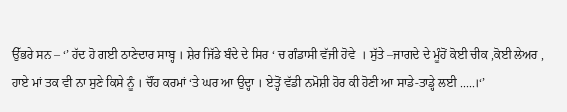ਉੱਭਰੇ ਸਨ – ‘’ ਹੱਦ ਹੋ ਗਈ ਠਾਣੇਦਾਰ ਸਾਬ੍ਹ । ਸ਼ੇਰ ਜਿੱਡੇ ਬੰਦੇ ਦੇ ਸਿਰ ‘ ਚ ਗੰਡਾਸੀ ਵੱਜੀ ਹੋਵੇ  । ਸੁੱਤੇ –ਜਾਗਦੇ ਦੇ ਮੂੰਹੋਂ ਕੋਈ ਚੀਕ ,ਕੋਈ ਲੇਅਰ , ਹਾਏ ਮਾਂ ਤਕ ਵੀ ਨਾ ਸੁਣੇ ਕਿਸੇ ਨੂੰ । ਚੌਂਹ ਕਰਮਾਂ ‘ਤੇ ਘਰ ਆ ਉਦ੍ਹਾ । ਏਤ੍ਹੋਂ ਵੱਡੀ ਨਮੋਸ਼ੀ ਹੋਰ ਕੀ ਹੋਣੀ ਆ ਸਾਡੇ-ਤਾਡ੍ਹੇ ਲਈ .....।‘’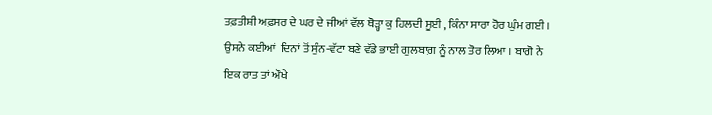ਤਫ਼ਤੀਸ਼ੀ ਅਫ਼ਸਰ ਦੇ ਘਰ ਦੇ ਜੀਆਂ ਵੱਲ ਥੋੜ੍ਹਾ ਕੁ ਹਿਲਦੀ ਸੂਈ , ਕਿੰਨਾ ਸਾਰਾ ਹੋਰ ਘੁੰਮ ਗਈ । ਉਸਨੇ ਕਈਆਂ  ਦਿਨਾਂ ਤੋਂ ਸੁੰਨ-ਵੱਟਾ ਬਣੇ ਵੱਡੇ ਭਾਈ ਗੁਲਬਾਗ਼ ਨੂੰ ਨਾਲ ਤੋਰ ਲਿਆ । ਬਾਗੋ ਨੇ ਇਕ ਰਾਤ ਤਾਂ ਔਖੇ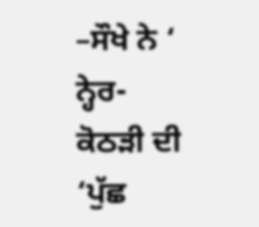–ਸੌਖੇ ਨੇ ‘ ਨ੍ਹੇਰ-ਕੋਠੜੀ ਦੀ ‘ਪੁੱਛ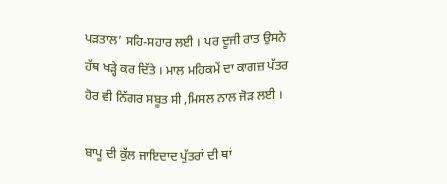ਪੜਤਾਲ’ ਸਹਿ-ਸਹਾਰ ਲਈ । ਪਰ ਦੂਜੀ ਰਾਤ ਉਸਨੇ ਹੱਥ ਖੜ੍ਹੇ ਕਰ ਦਿੱਤੇ । ਮਾਲ ਮਹਿਕਮੇਂ ਦਾ ਕਾਗਜ਼ ਪੱਤਰ ਹੋਰ ਵੀ ਨਿੱਗਰ ਸਬੂਤ ਸੀ ,ਮਿਸਲ ਨਾਲ ਜੋੜ ਲਈ ।

ਬਾਪੂ ਦੀ ਕੁੱਲ ਜਾਇਦਾਦ ਪੁੱਤਰਾਂ ਦੀ ਥਾਂ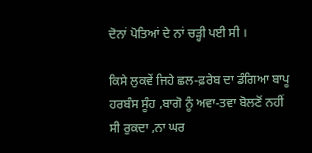ਦੋਨਾਂ ਪੋਤਿਆਂ ਦੇ ਨਾਂ ਚੜ੍ਹੀ ਪਈ ਸੀ ।

ਕਿਸੇ ਲੁਕਵੇਂ ਜਿਹੇ ਛਲ-ਫ਼ਰੇਬ ਦਾ ਡੰਗਿਆ ਬਾਪੂ ਹਰਬੰਸ ਸੂੰਹ ,ਬਾਗੋ ਨੂੰ ਅਵਾ-ਤਵਾ ਬੋਲਣੋਂ ਨਹੀਂ ਸੀ ਰੁਕਦਾ ,ਨਾ ਘਰ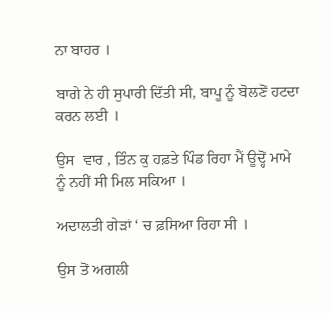ਨਾ ਬਾਹਰ ।

ਬਾਗੇ ਨੇ ਹੀ ਸੁਪਾਰੀ ਦਿੱਤੀ ਸੀ, ਬਾਪੂ ਨੂੰ ਬੋਲਣੋਂ ਹਟਦਾ ਕਰਨ ਲਈ ।

ਉਸ  ਵਾਰ , ਤਿੰਨ ਕੁ ਹਫ਼ਤੇ ਪਿੰਡ ਰਿਹਾ ਮੈਂ ਊਦ੍ਹੋਂ ਮਾਮੇ ਨੂੰ ਨਹੀਂ ਸੀ ਮਿਲ ਸਕਿਆ ।

ਅਦਾਲਤੀ ਗੇੜਾਂ ‘ ਚ ਫ਼ਸਿਆ ਰਿਹਾ ਸੀ ।

ਉਸ ਤੋਂ ਅਗਲੀ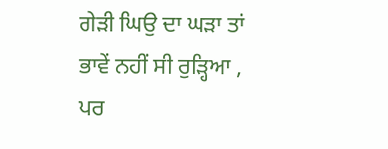ਗੇੜੀ ਘਿਉ ਦਾ ਘੜਾ ਤਾਂ ਭਾਵੇਂ ਨਹੀਂ ਸੀ ਰੁੜ੍ਹਿਆ , ਪਰ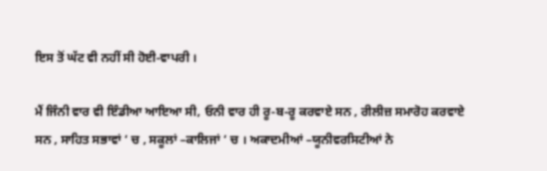ਇਸ ਤੋਂ ਘੱਟ ਵੀ ਨਹੀਂ ਸੀ ਹੋਈ-ਵਾਪਰੀ ।

ਮੈਂ ਜਿੰਨੀ ਵਾਰ ਵੀ ਇੰਡੀਆ ਆਇਆ ਸੀ, ਓਨੀ ਵਾਰ ਹੀ ਰੂ-ਬ-ਰੂ ਕਰਵਾਏ ਸਨ , ਰੀਲੀਜ਼ ਸਮਾਰੋਹ ਕਰਵਾਏ ਸਨ , ਸਾਹਿਤ ਸਭਾਵਾਂ ‘ ਚ , ਸਕੂਲਾਂ –ਕਾਲਿਜਾਂ ‘ ਚ । ਅਕਾਦਮੀਆਂ –ਯੂਨੀਵਰਸਿਟੀਆਂ ਨੇ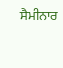ਸੈਮੀਨਾਰ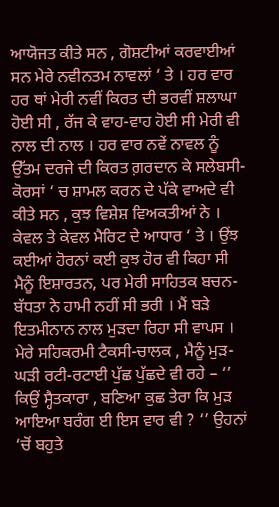ਆਯੋਜਤ ਕੀਤੇ ਸਨ , ਗੋਸ਼ਟੀਆਂ ਕਰਵਾਈਆਂ ਸਨ ਮੇਰੇ ਨਵੀਨਤਮ ਨਾਵਲਾਂ ‘ ਤੇ । ਹਰ ਵਾਰ ਹਰ ਥਾਂ ਮੇਰੀ ਨਵੀਂ ਕਿਰਤ ਦੀ ਭਰਵੀਂ ਸ਼ਲਾਘਾ ਹੋਈ ਸੀ , ਰੱਜ ਕੇ ਵਾਹ-ਵਾਹ ਹੋਈ ਸੀ ਮੇਰੀ ਵੀ ਨਾਲ ਦੀ ਨਾਲ । ਹਰ ਵਾਰ ਨਵੇਂ ਨਾਵਲ ਨੂੰ ਉੱਤਮ ਦਰਜੇ ਦੀ ਕਿਰਤ ਗ਼ਰਦਾਨ ਕੇ ਸਲੇਬਸੀ-ਕੋਰਸਾਂ ‘ ਚ ਸ਼ਾਮਲ ਕਰਨ ਦੇ ਪੱਕੇ ਵਾਅਦੇ ਵੀ ਕੀਤੇ ਸਨ , ਕੁਝ ਵਿਸ਼ੇਸ਼ ਵਿਅਕਤੀਆਂ ਨੇ । ਕੇਵਲ ਤੇ ਕੇਵਲ ਮੈਰਿਟ ਦੇ ਆਧਾਰ ‘ ਤੇ । ਉਂਝ ਕਈਆਂ ਹੋਰਨਾਂ ਕਈ ਕੁਝ ਹੋਰ ਵੀ ਕਿਹਾ ਸੀ ਮੈਨੂੰ ਇਸ਼ਾਰਤਨ, ਪਰ ਮੇਰੀ ਸਾਹਿਤਕ ਬਚਨ-ਬੱਧਤਾ ਨੇ ਹਾਮੀ ਨਹੀਂ ਸੀ ਭਰੀ । ਮੈਂ ਬੜੇ ਇਤਮੀਨਾਨ ਨਾਲ ਮੁੜਦਾ ਰਿਹਾ ਸੀ ਵਾਪਸ । ਮੇਰੇ ਸਹਿਕਰਮੀ ਟੈਕਸੀ-ਚਾਲਕ , ਮੈਨੂੰ ਮੁੜ-ਘੜੀ ਰਟੀ-ਰਟਾਈ ਪੁੱਛ ਪੁੱਛਦੇ ਵੀ ਰਹੇ – ‘’ ਕਿਉਂ ਸ੍ਹੈਤਕਾਰਾ , ਬਣਿਆ ਕੁਛ ਤੇਰਾ ਕਿ ਮੁੜ ਆਇਆ ਬਰੰਗ ਈ ਇਸ ਵਾਰ ਵੀ ? ‘’ ਉਹਨਾਂ ‘ਚੋਂ ਬਹੁਤੇ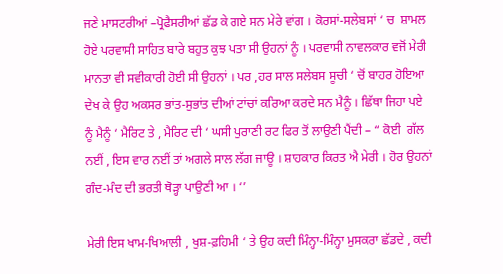ਜਣੇ ਮਾਸਟਰੀਆਂ –ਪ੍ਰੋਫੈਸਰੀਆਂ ਛੱਡ ਕੇ ਗਏ ਸਨ ਮੇਰੇ ਵਾਂਗ । ਕੋਰਸਾਂ-ਸਲੇਬਸਾਂ ‘ ਚ  ਸ਼ਾਮਲ ਹੋਏ ਪਰਵਾਸੀ ਸਾਹਿਤ ਬਾਰੇ ਬਹੁਤ ਕੁਝ ਪਤਾ ਸੀ ਉਹਨਾਂ ਨੂੰ । ਪਰਵਾਸੀ ਨਾਵਲਕਾਰ ਵਜੋਂ ਮੇਰੀ ਮਾਨਤਾ ਵੀ ਸਵੀਕਾਰੀ ਹੋਈ ਸੀ ਉਹਨਾਂ । ਪਰ ,ਹਰ ਸਾਲ ਸਲੇਬਸ ਸੂਚੀ ‘ ਚੋਂ ਬਾਹਰ ਹੋਇਆ ਦੇਖ ਕੇ ਉਹ ਅਕਸਰ ਭਾਂਤ-ਸੁਭਾਂਤ ਦੀਆਂ ਟਾਂਚਾਂ ਕਰਿਆ ਕਰਦੇ ਸਨ ਮੈਨੂੰ । ਛਿੱਥਾ ਜਿਹਾ ਪਏ ਨੂੰ ਮੈਨੂੰ ‘ ਮੈਰਿਟ ਤੇ , ਮੈਰਿਟ ਦੀ ‘ ਘਸੀ ਪੁਰਾਣੀ ਰਟ ਫਿਰ ਤੋਂ ਲਾਉਣੀ ਪੈਂਦੀ – “ ਕੋਈ  ਗੱਲ ਨਈਂ , ਇਸ ਵਾਰ ਨਈਂ ਤਾਂ ਅਗਲੇ ਸਾਲ ਲੱਗ ਜਾਊ । ਸ਼ਾਹਕਾਰ ਕਿਰਤ ਐ ਮੇਰੀ । ਹੋਰ ਉਹਨਾਂ ਗੰਦ-ਮੰਦ ਦੀ ਭਰਤੀ ਥੋੜ੍ਹਾ ਪਾਉਣੀ ਆ । ‘’

ਮੇਰੀ ਇਸ ਖਾਮ-ਖਿਆਲੀ , ਖੁਸ਼-ਫ਼ਹਿਮੀ ‘ ਤੇ ਉਹ ਕਦੀ ਮਿੰਨ੍ਹਾ-ਮਿੰਨ੍ਹਾ ਮੁਸਕਰਾ ਛੱਡਦੇ , ਕਦੀ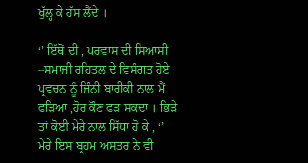ਖੁੱਲ੍ਹ ਕੇ ਹੱਸ ਲੈਂਦੇ ।

‘’ ਇੱਥੋਂ ਦੀ , ਪਰਵਾਸ ਦੀ ਸਿਆਸੀ –ਸਮਾਜੀ ਰਹਿਤਲ ਦੇ ਵਿਸੰਗਤ ਹੋਏ  ਪ੍ਰਵਚਨ ਨੂੰ ਜਿੰਨੀ ਬਾਰੀਕੀ ਨਾਲ ਮੈਂ ਫੜਿਆ ,ਹੋਰ ਕੌਣ ਫੜ ਸਕਦਾ । ਭਿੜੇ ਤਾਂ ਕੋਈ ਮੇਰੇ ਨਾਲ ਸਿੱਧਾ ਹੋ ਕੇ , ‘’ ਮੇਰੇ ਇਸ ਬ੍ਰਹਮ ਅਸਤਰ ਨੇ ਵੀ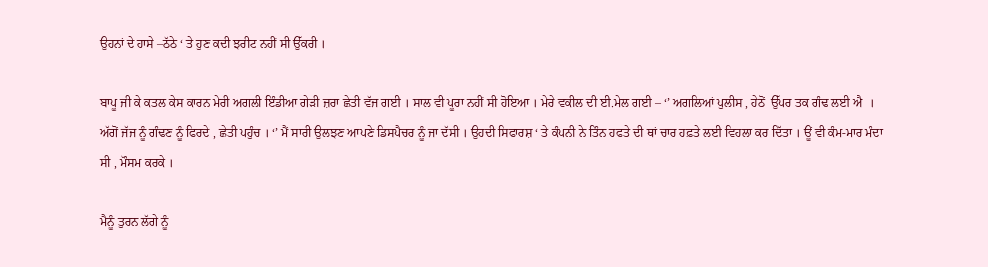ਉਹਨਾਂ ਦੇ ਹਾਸੇ –ਠੱਠੇ ‘ ਤੇ ਹੁਣ ਕਦੀ ਝਰੀਟ ਨਹੀਂ ਸੀ ਉੱਕਰੀ ।

ਬਾਪੂ ਜੀ ਕੇ ਕਤਲ ਕੇਸ ਕਾਰਨ ਮੇਰੀ ਅਗਲੀ ਇੰਡੀਆ ਗੇੜੀ ਜ਼ਰਾ ਛੇਤੀ ਵੱਜ ਗਈ । ਸਾਲ ਵੀ ਪੂਰਾ ਨਹੀਂ ਸੀ ਹੋਇਆ । ਮੇਰੇ ਵਕੀਲ ਦੀ ਈ.ਮੇਲ ਗਈ – ‘’ ਅਗਲਿਆਂ ਪੁਲੀਸ , ਹੇਠੋਂ  ਉੱਪਰ ਤਕ ਗੰਢ ਲਈ ਐ  । ਅੱਗੋਂ ਜੱਜ ਨੂੰ ਗੰਢਣ ਨੂੰ ਫਿਰਦੇ , ਛੇਤੀ ਪਹੁੰਚ । ‘’ ਮੈਂ ਸਾਰੀ ਉਲਝਣ ਆਪਣੇ ਡਿਸਪੈਚਰ ਨੂੰ ਜਾ ਦੱਸੀ । ਉਹਦੀ ਸਿਫਾਰਸ਼ ‘ ਤੇ ਕੰਪਨੀ ਨੇ ਤਿੰਨ ਹਫਤੇ ਦੀ ਥਾਂ ਚਾਰ ਹਫ਼ਤੇ ਲਈ ਵਿਹਲਾ ਕਰ ਦਿੱਤਾ । ਊਂ ਵੀ ਕੰਮ-ਮਾਰ ਮੰਦਾ ਸੀ , ਮੌਸਮ ਕਰਕੇ ।

ਮੈਨੂੰ ਤੁਰਨ ਲੱਗੇ ਨੂੰ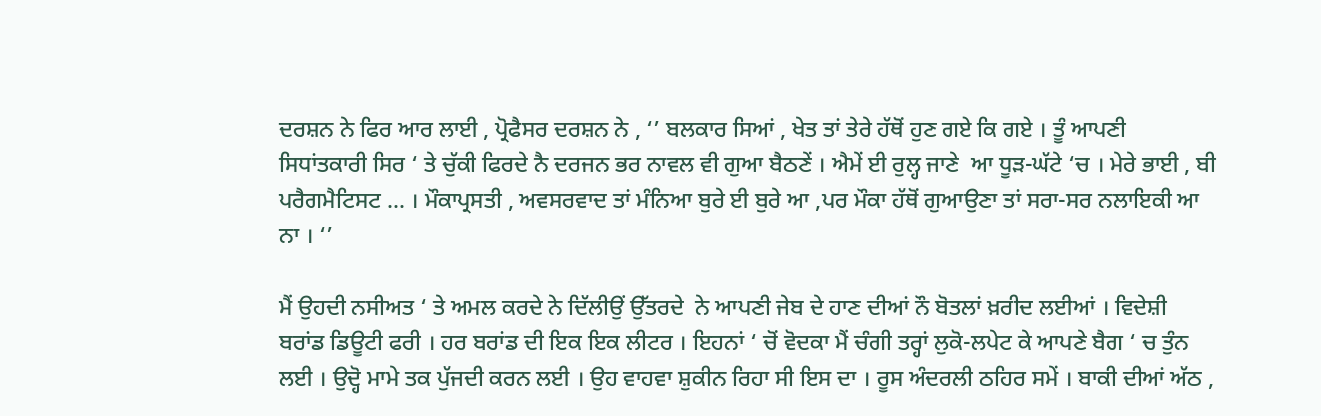ਦਰਸ਼ਨ ਨੇ ਫਿਰ ਆਰ ਲਾਈ , ਪ੍ਰੋਫੈਸਰ ਦਰਸ਼ਨ ਨੇ , ‘’ ਬਲਕਾਰ ਸਿਆਂ , ਖੇਤ ਤਾਂ ਤੇਰੇ ਹੱਥੋਂ ਹੁਣ ਗਏ ਕਿ ਗਏ । ਤੂੰ ਆਪਣੀ ਸਿਧਾਂਤਕਾਰੀ ਸਿਰ ‘ ਤੇ ਚੁੱਕੀ ਫਿਰਦੇ ਨੈ ਦਰਜਨ ਭਰ ਨਾਵਲ ਵੀ ਗੁਆ ਬੈਠਣੇਂ । ਐਮੇਂ ਈ ਰੁਲ੍ਹ ਜਾਣੇ  ਆ ਧੂੜ-ਘੱਟੇ ‘ਚ । ਮੇਰੇ ਭਾਈ , ਬੀ ਪਰੈਗਮੈਟਿਸਟ ... । ਮੌਕਾਪ੍ਰਸਤੀ , ਅਵਸਰਵਾਦ ਤਾਂ ਮੰਨਿਆ ਬੁਰੇ ਈ ਬੁਰੇ ਆ ,ਪਰ ਮੌਕਾ ਹੱਥੋਂ ਗੁਆਉਣਾ ਤਾਂ ਸਰਾ-ਸਰ ਨਲਾਇਕੀ ਆ ਨਾ । ‘’

ਮੈਂ ਉਹਦੀ ਨਸੀਅਤ ‘ ਤੇ ਅਮਲ ਕਰਦੇ ਨੇ ਦਿੱਲੀਉਂ ਉੱਤਰਦੇ  ਨੇ ਆਪਣੀ ਜੇਬ ਦੇ ਹਾਣ ਦੀਆਂ ਨੌ ਬੋਤਲਾਂ ਖ਼ਰੀਦ ਲਈਆਂ । ਵਿਦੇਸ਼ੀ ਬਰਾਂਡ ਡਿਊਟੀ ਫਰੀ । ਹਰ ਬਰਾਂਡ ਦੀ ਇਕ ਇਕ ਲੀਟਰ । ਇਹਨਾਂ ‘ ਚੋਂ ਵੋਦਕਾ ਮੈਂ ਚੰਗੀ ਤਰ੍ਹਾਂ ਲੁਕੋ-ਲਪੇਟ ਕੇ ਆਪਣੇ ਬੈਗ ‘ ਚ ਤੁੰਨ ਲਈ । ਉਦ੍ਹੋ ਮਾਮੇ ਤਕ ਪੁੱਜਦੀ ਕਰਨ ਲਈ । ਉਹ ਵਾਹਵਾ ਸ਼ੁਕੀਨ ਰਿਹਾ ਸੀ ਇਸ ਦਾ । ਰੂਸ ਅੰਦਰਲੀ ਠਹਿਰ ਸਮੇਂ । ਬਾਕੀ ਦੀਆਂ ਅੱਠ ,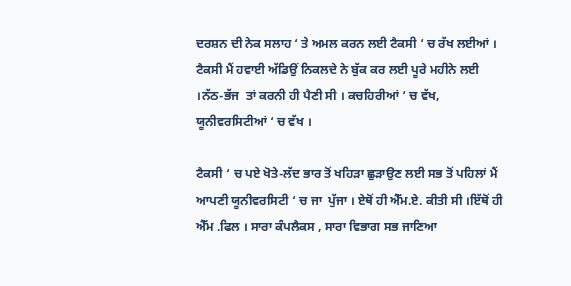ਦਰਸ਼ਨ ਦੀ ਨੇਕ ਸਲਾਹ ‘ ਤੇ ਅਮਲ ਕਰਨ ਲਈ ਟੈਕਸੀ ‘ ਚ ਰੱਖ ਲਈਆਂ । ਟੈਕਸੀ ਮੈਂ ਹਵਾਈ ਅੱਡਿਉਂ ਨਿਕਲਦੇ ਨੇ ਬੁੱਕ ਕਰ ਲਈ ਪੂਰੇ ਮਹੀਨੇ ਲਈ ।ਨੱਠ-ਭੱਜ  ਤਾਂ ਕਰਨੀ ਹੀ ਪੈਣੀ ਸੀ । ਕਚਹਿਰੀਆਂ ‘ ਚ ਵੱਖ, ਯੂਨੀਵਰਸਿਟੀਆਂ ‘ ਚ ਵੱਖ ।

ਟੈਕਸੀ ‘ ਚ ਪਏ ਖੋਤੇ-ਲੱਦ ਭਾਰ ਤੋਂ ਖਹਿੜਾ ਛੁੜਾਉਣ ਲਈ ਸਭ ਤੋਂ ਪਹਿਲਾਂ ਮੈਂ ਆਪਣੀ ਯੂਨੀਵਰਸਿਟੀ ‘ ਚ ਜਾ  ਪੁੱਜਾ । ਏਥੋਂ ਹੀ ਐੱਮ.ਏ. ਕੀਤੀ ਸੀ ।ਇੱਥੋਂ ਹੀ ਐੱਮ .ਫਿਲ । ਸਾਰਾ ਕੰਪਲੈਕਸ , ਸਾਰਾ ਵਿਭਾਗ ਸਭ ਜਾਣਿਆ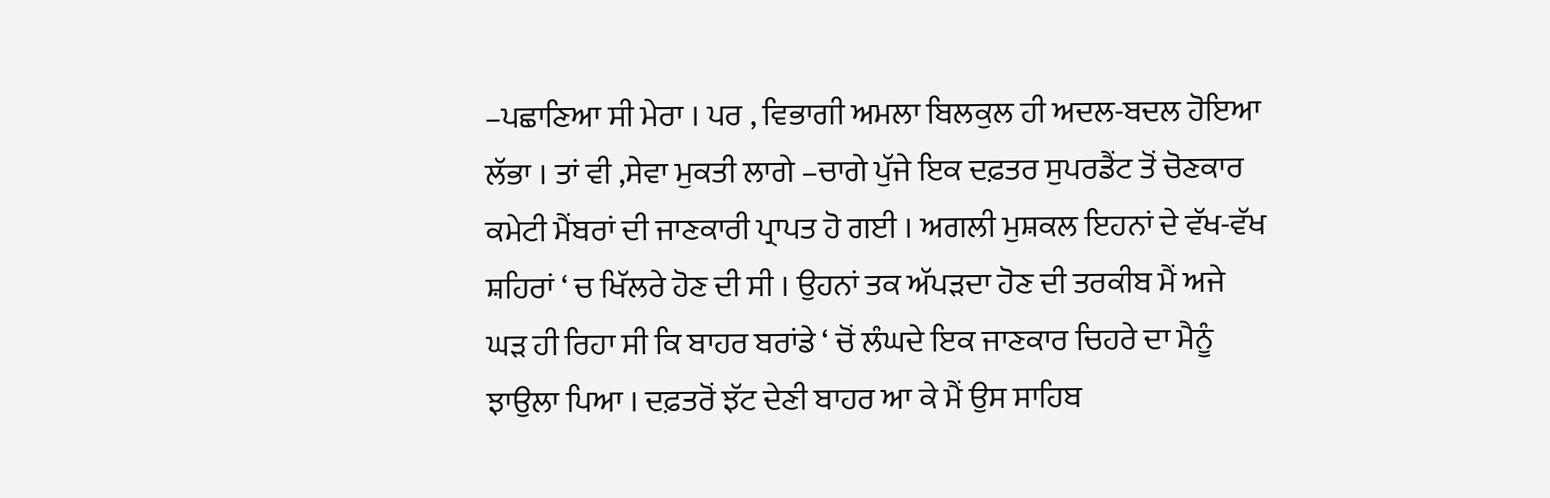–ਪਛਾਣਿਆ ਸੀ ਮੇਰਾ । ਪਰ , ਵਿਭਾਗੀ ਅਮਲਾ ਬਿਲਕੁਲ ਹੀ ਅਦਲ-ਬਦਲ ਹੋਇਆ ਲੱਭਾ । ਤਾਂ ਵੀ ,ਸੇਵਾ ਮੁਕਤੀ ਲਾਗੇ –ਚਾਗੇ ਪੁੱਜੇ ਇਕ ਦਫ਼ਤਰ ਸੁਪਰਡੈਂਟ ਤੋਂ ਚੋਣਕਾਰ ਕਮੇਟੀ ਮੈਂਬਰਾਂ ਦੀ ਜਾਣਕਾਰੀ ਪ੍ਰਾਪਤ ਹੋ ਗਈ । ਅਗਲੀ ਮੁਸ਼ਕਲ ਇਹਨਾਂ ਦੇ ਵੱਖ-ਵੱਖ ਸ਼ਹਿਰਾਂ ‘ ਚ ਖਿੱਲਰੇ ਹੋਣ ਦੀ ਸੀ । ਉਹਨਾਂ ਤਕ ਅੱਪੜਦਾ ਹੋਣ ਦੀ ਤਰਕੀਬ ਮੈਂ ਅਜੇ ਘੜ ਹੀ ਰਿਹਾ ਸੀ ਕਿ ਬਾਹਰ ਬਰਾਂਡੇ ‘ ਚੋਂ ਲੰਘਦੇ ਇਕ ਜਾਣਕਾਰ ਚਿਹਰੇ ਦਾ ਮੈਨੂੰ ਝਾਉਲਾ ਪਿਆ । ਦਫ਼ਤਰੋਂ ਝੱਟ ਦੇਣੀ ਬਾਹਰ ਆ ਕੇ ਮੈਂ ਉਸ ਸਾਹਿਬ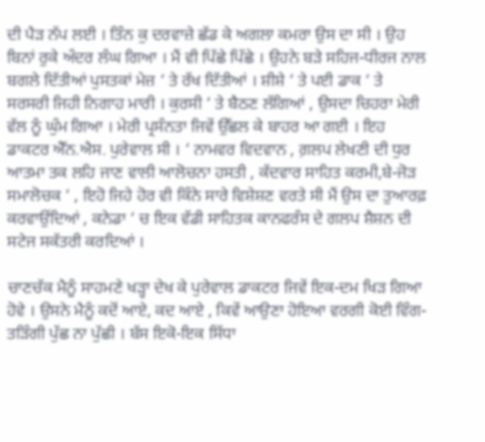ਦੀ ਪੈੜ ਨੱਪ ਲਈ । ਤਿੰਨ ਕੁ ਦਰਵਾਜ਼ੇ ਛੱਡ ਕੇ ਅਗਲਾ ਕਮਰਾ ਉਸ ਦਾ ਸੀ । ਉਹ ਬਿਨਾਂ ਰੁਕੇ ਅੰਦਰ ਲੰਘ ਗਿਆ । ਮੈਂ ਵੀ ਪਿੱਛੇ ਪਿੱਛੇ । ਉਹਨੇ ਬੜੇ ਸਹਿਜ-ਧੀਰਜ ਨਾਲ ਬਗਲੇ ਦਿੱਤੀਆਂ ਪੁਸਤਕਾਂ ਮੇਜ਼ ‘ ਤੇ ਰੱਖ ਦਿੱਤੀਆਂ । ਸ਼ੀਸ਼ੇ ‘ ਤੇ ਪਈ ਡਾਕ ‘ ਤੇ ਸਰਸਰੀ ਜਿਹੀ ਨਿਗਾਹ ਮਾਰੀ । ਕੁਰਸੀ ‘ ਤੇ ਬੈਠਣ ਲੱਗਿਆਂ , ਉਸਦਾ ਚਿਹਰਾ ਮੇਰੀ ਵੱਲ ਨੂੰ ਘੁੰਮ ਗਿਆ । ਮੇਰੀ ਪ੍ਰਸੰਨਤਾ ਜਿਵੇਂ ਉੱਛਲ ਕੇ ਬਾਹਰ ਆ ਗਈ । ਇਹ ਡਾਕਟਰ ਐੱਨ.ਐਸ. ਪੁਰੇਵਾਲ ਸੀ । ‘ ਨਾਮਵਰ ਵਿਦਵਾਨ , ਗ਼ਲਪ ਲੇਖਣੀ ਦੀ ਧੁਰ ਆਤਮਾ ਤਕ ਲਹਿ ਜਾਣ ਵਾਲੀ ਆਲੋਚਨਾ ਹਸਤੀ , ਕੱਦਵਾਰ ਸਾਹਿਤ ਕਰਮੀ,ਬੇ-ਜੋੜ ਸਮਾਲੋਚਕ ‘ , ਇਹੋ ਜਿਹੇ ਹੋਰ ਵੀ ਕਿੰਨੇ ਸਾਰੇ ਵਿਸ਼ੇਸ਼ਣ ਵਰਤੇ ਸੀ ਮੈਂ ਉਸ ਦਾ ਤੁਆਰਫ਼ ਕਰਵਾਉਂਦਿਆਂ , ਕਨੇਡਾ ‘ ਚ ਇਕ ਵੱਡੀ ਸਾਹਿਤਕ ਕਾਨਫਰੰਸ ਦੇ ਗਲਪ ਸ਼ੈਸ਼ਨ ਦੀ ਸਟੇਜ ਸਕੱਤਰੀ ਕਰਦਿਆਂ ।

ਚਾਣਚੱਕ ਮੈਨੂੰ ਸਾਹਮਣੇ ਖੜ੍ਹਾ ਦੇਖ ਕੇ ਪੁਰੇਵਾਲ ਡਾਕਟਰ ਜਿਵੇਂ ਇਕ-ਦਮ ਖਿੜ ਗਿਆ ਹੋਵੇ । ਉਸਨੇ ਮੈਨੂੰ ਕਦੋਂ ਆਏ, ਕਦ ਆਏ , ਕਿਵੇਂ ਆਉਣਾ ਹੋਇਆ ਵਰਗੀ ਕੋਈ ਵਿੰਗ-ਤੜਿੰਗੀ ਪੁੱਛ ਨਾ ਪੁੱਛੀ । ਬੱਸ ਇਕੋ-ਇਕ ਸਿੱਧਾ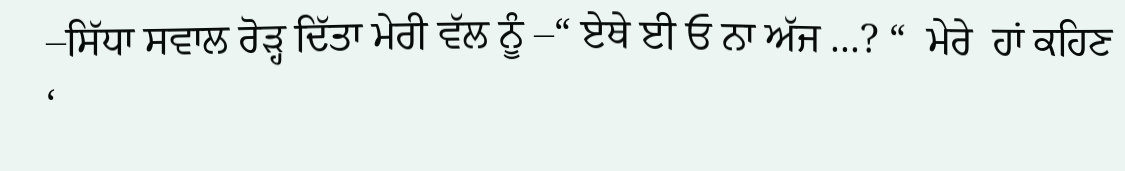–ਸਿੱਧਾ ਸਵਾਲ ਰੋੜ੍ਹ ਦਿੱਤਾ ਮੇਰੀ ਵੱਲ ਨੂੰ –“ ਏਥੇ ਈ ਓ ਨਾ ਅੱਜ ...? “  ਮੇਰੇ  ਹਾਂ ਕਹਿਣ ‘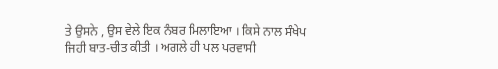ਤੇ ਉਸਨੇ , ਉਸ ਵੇਲੇ ਇਕ ਨੰਬਰ ਮਿਲਾਇਆ । ਕਿਸੇ ਨਾਲ ਸੰਖੇਪ ਜਿਹੀ ਬਾਤ-ਚੀਤ ਕੀਤੀ । ਅਗਲੇ ਹੀ ਪਲ ਪਰਵਾਸੀ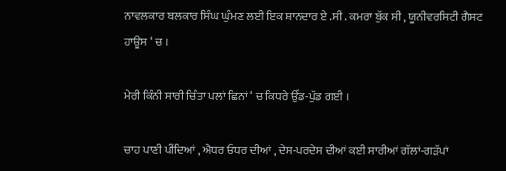ਨਾਵਲਕਾਰ ਬਲਕਾਰ ਸਿੰਘ ਘੁੰਮਣ ਲਈ ਇਕ ਸ਼ਾਨਦਾਰ ਏ .ਸੀ . ਕਮਰਾ ਬੁੱਕ ਸੀ , ਯੂਨੀਵਰਸਿਟੀ ਗੈਸਟ ਹਾਊਸ ‘ ਚ ।

ਮੇਰੀ ਕਿੰਨੀ ਸਾਰੀ ਚਿੰਤਾ ਪਲਾਂ ਛਿਨਾਂ ‘ ਚ ਕਿਧਰੇ ਉੱਡ-ਪੁੱਡ ਗਈ ।

ਚਾਹ ਪਾਣੀ ਪੀਂਦਿਆਂ , ਐਧਰ ਓਧਰ ਦੀਆਂ , ਦੇਸ-ਪਰਦੇਸ ਦੀਆਂ ਕਈ ਸਾਰੀਆਂ ਗੱਲਾਂ-ਗੜੱਪਾਂ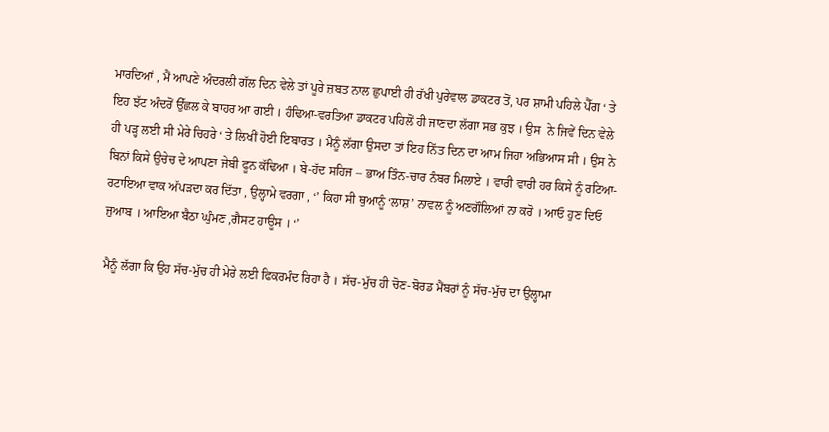ਮਾਰਦਿਆਂ , ਮੈਂ ਆਪਣੇ ਅੰਦਰਲੀ ਗੱਲ ਦਿਨ ਵੇਲੇ ਤਾਂ ਪੂਰੇ ਜ਼ਬਤ ਨਾਲ ਛੁਪਾਈ ਹੀ ਰੱਖੀ ਪੁਰੇਵਾਲ ਡਾਕਟਰ ਤੋਂ, ਪਰ ਸ਼ਾਮੀ ਪਹਿਲੇ ਪੈੱਗ ‘ ਤੇ ਇਹ ਝੱਟ ਅੰਦਰੋਂ ਉੱਛਲ ਕੇ ਬਾਹਰ ਆ ਗਈ । ਹੰਢਿਆ-ਵਰਤਿਆ ਡਾਕਟਰ ਪਹਿਲੋਂ ਹੀ ਜਾਣਦਾ ਲੱਗਾ ਸਭ ਕੁਝ । ਉਸ  ਨੇ ਜਿਵੇਂ ਦਿਨ ਵੇਲੇ ਹੀ ਪੜ੍ਹ ਲਈ ਸੀ ਮੇਰੇ ਚਿਹਰੇ ‘ ਤੇ ਲਿਖੀਂ ਹੋਈ ਇਬਾਰਤ । ਮੈਨੂੰ ਲੱਗਾ ਉਸਦਾ ਤਾਂ ਇਹ ਨਿੱਤ ਦਿਨ ਦਾ ਆਮ ਜਿਹਾ ਅਭਿਆਸ ਸੀ । ਉਸ ਨੇ ਬਿਨਾਂ ਕਿਸੇ ਉਚੇਚ ਦੇ ਆਪਣਾ ਜੇਬੀ ਫੂਨ ਕੱਢਿਆ । ਬੇ-ਹੱਦ ਸਹਿਜ – ਭਾਅ ਤਿੰਨ-ਚਾਰ ਨੰਬਰ ਮਿਲਾਏ । ਵਾਰੀ ਵਾਰੀ ਹਰ ਕਿਸੇ ਨੂੰ ਰਟਿਆ-ਰਟਾਇਆ ਵਾਕ ਅੱਪੜਦਾ ਕਰ ਦਿੱਤਾ , ਉਲ੍ਹਾਮੇ ਵਰਗਾ , ‘’ ਕਿਹਾ ਸੀ ਥੁਆਨੂੰ ‘ਲਾਸ਼’ ਨਾਵਲ ਨੂੰ ਅਣਗੌਲਿਆਂ ਨਾ ਕਰੋ । ਆਓ ਹੁਣ ਦਿਓ ਜੁਆਬ । ਆਇਆ ਬੈਠਾ ਘੁੰਮਣ ,ਗੈਸਟ ਹਾਊਸ । ‘’

ਮੈਨੂੰ ਲੱਗਾ ਕਿ ਉਹ ਸੱਚ-ਮੁੱਚ ਹੀ ਮੇਰੇ ਲਈ ਫਿਕਰਮੰਦ ਰਿਹਾ ਹੈ । ਸੱਚ-ਮੁੱਚ ਹੀ ਚੋਣ-ਬੋਰਡ ਮੈਂਬਰਾਂ ਨੂੰ ਸੱਚ-ਮੁੱਚ ਦਾ ਉਲ੍ਹਾਮਾ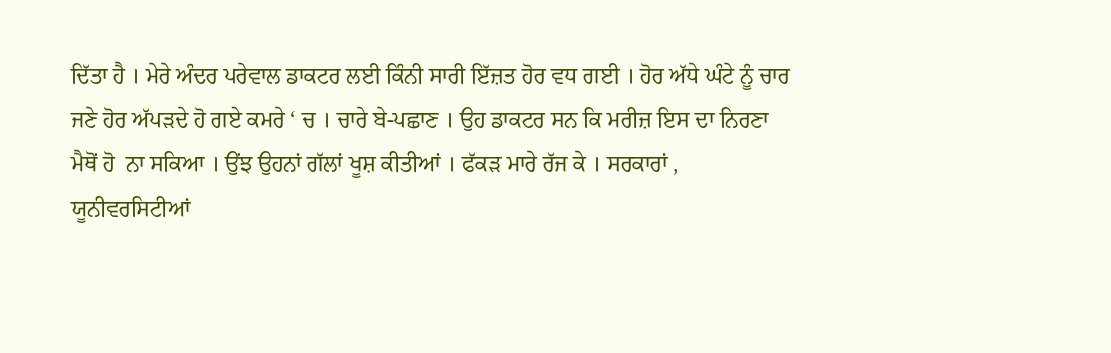ਦਿੱਤਾ ਹੈ । ਮੇਰੇ ਅੰਦਰ ਪਰੇਵਾਲ ਡਾਕਟਰ ਲਈ ਕਿੰਨੀ ਸਾਰੀ ਇੱਜ਼ਤ ਹੋਰ ਵਧ ਗਈ । ਹੋਰ ਅੱਧੇ ਘੰਟੇ ਨੂੰ ਚਾਰ ਜਣੇ ਹੋਰ ਅੱਪੜਦੇ ਹੋ ਗਏ ਕਮਰੇ ‘ ਚ । ਚਾਰੇ ਬੇ-ਪਛਾਣ । ਉਹ ਡਾਕਟਰ ਸਨ ਕਿ ਮਰੀਜ਼ ਇਸ ਦਾ ਨਿਰਣਾ ਮੈਥੋਂ ਹੋ  ਨਾ ਸਕਿਆ । ਉਂਝ ਉਹਨਾਂ ਗੱਲਾਂ ਖੂਸ਼ ਕੀਤੀਆਂ । ਫੱਕੜ ਮਾਰੇ ਰੱਜ ਕੇ । ਸਰਕਾਰਾਂ , ਯੂਨੀਵਰਸਿਟੀਆਂ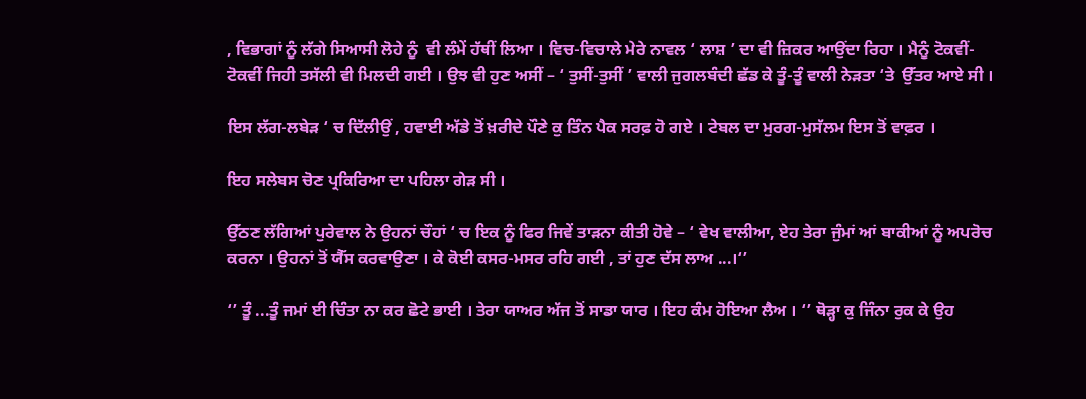, ਵਿਭਾਗਾਂ ਨੂੰ ਲੱਗੇ ਸਿਆਸੀ ਲੋਹੇ ਨੂੰ  ਵੀ ਲੰਮੇਂ ਹੱਥੀਂ ਲਿਆ । ਵਿਚ-ਵਿਚਾਲੇ ਮੇਰੇ ਨਾਵਲ ‘ ਲਾਸ਼ ’ ਦਾ ਵੀ ਜ਼ਿਕਰ ਆਉਂਦਾ ਰਿਹਾ । ਮੈਨੂੰ ਟੋਕਵੀਂ-ਟੋਕਵੀਂ ਜਿਹੀ ਤਸੱਲੀ ਵੀ ਮਿਲਦੀ ਗਈ । ਉਝ ਵੀ ਹੁਣ ਅਸੀਂ – ‘ ਤੁਸੀਂ-ਤੁਸੀਂ ’ ਵਾਲੀ ਜੁਗਲਬੰਦੀ ਛੱਡ ਕੇ ਤੂੰ-ਤੂੰ ਵਾਲੀ ਨੇੜਤਾ ‘ਤੇ  ਉੱਤਰ ਆਏ ਸੀ ।

ਇਸ ਲੱਗ-ਲਬੇੜ ‘ ਚ ਦਿੱਲੀਉਂ , ਹਵਾਈ ਅੱਡੇ ਤੋਂ ਖ਼ਰੀਦੇ ਪੌਣੇ ਕੁ ਤਿੰਨ ਪੈਕ ਸਰਫ਼ ਹੋ ਗਏ । ਟੇਬਲ ਦਾ ਮੁਰਗ-ਮੁਸੱਲਮ ਇਸ ਤੋਂ ਵਾਫ਼ਰ ।

ਇਹ ਸਲੇਬਸ ਚੋਣ ਪ੍ਰਕਿਰਿਆ ਦਾ ਪਹਿਲਾ ਗੇੜ ਸੀ ।

ਉੱਠਣ ਲੱਗਿਆਂ ਪੁਰੇਵਾਲ ਨੇ ਉਹਨਾਂ ਚੌਹਾਂ ‘ ਚ ਇਕ ਨੂੰ ਫਿਰ ਜਿਵੇਂ ਤਾੜਨਾ ਕੀਤੀ ਹੋਵੇ – ‘ ਵੇਖ ਵਾਲੀਆ, ਏਹ ਤੇਰਾ ਜੁੰਮਾਂ ਆਂ ਬਾਕੀਆਂ ਨੂੰ ਅਪਰੋਚ ਕਰਨਾ । ਉਹਨਾਂ ਤੋਂ ਯੈੱਸ ਕਰਵਾਉਣਾ । ਕੇ ਕੋਈ ਕਸਰ-ਮਸਰ ਰਹਿ ਗਈ , ਤਾਂ ਹੁਣ ਦੱਸ ਲਾਅ ...।‘’

‘’ ਤੂੰ ...ਤੂੰ ਜਮਾਂ ਈ ਚਿੰਤਾ ਨਾ ਕਰ ਛੋਟੇ ਭਾਈ । ਤੇਰਾ ਯਾਅਰ ਅੱਜ ਤੋਂ ਸਾਡਾ ਯਾਰ । ਇਹ ਕੰਮ ਹੋਇਆ ਲੈਅ । ‘’ ਥੋੜ੍ਹਾ ਕੁ ਜਿੰਨਾ ਰੁਕ ਕੇ ਉਹ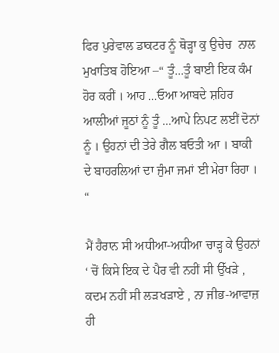ਫਿਰ ਪੁਰੇਵਾਲ ਡਾਕਟਰ ਨੂੰ ਥੋੜ੍ਹਾ ਕੁ ਉਚੇਚ  ਨਾਲ ਮੁਖਾਤਿਬ ਹੋਇਆ –“ ਤੂੰ...ਤੂੰ ਬਾਈ ਇਕ ਕੰਮ ਹੋਰ ਕਰੀਂ । ਆਹ ...ਓਆ ਆਬਦੇ ਸ਼ਹਿਰ ਆਲੀਆਂ ਜੂਠਾਂ ਨੂੰ ਤੂੰ ...ਆਪੇ ਨਿਪਟ ਲਈਂ ਦੋਨਾਂ ਨੂੰ । ਉਹਨਾਂ ਦੀ ਤੇਰੇ ਗੈਲ ਬਓਤੀ ਆ । ਬਾਕੀ ਦੇ ਬਾਹਰਲਿਆਂ ਦਾ ਜੁੰਮਾ ਜਮਾਂ ਈ ਮੇਰਾ ਰਿਹਾ । “

ਮੈਂ ਹੈਰਾਨ ਸੀ ਅਧੀਆ-ਅਧੀਆ ਚਾੜ੍ਹ ਕੇ ਉਹਨਾਂ ‘ ਚੋਂ ਕਿਸੇ ਇਕ ਦੇ ਪੈਰ ਵੀ ਨਹੀਂ ਸੀ ਉੱਖੜੇ , ਕਦਮ ਨਹੀਂ ਸੀ ਲੜਖੜਾਏ , ਨਾ ਜੀਭ-ਆਵਾਜ਼ ਹੀ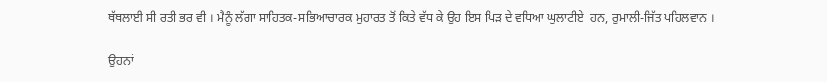ਥੱਥਲਾਈ ਸੀ ਰਤੀ ਭਰ ਵੀ । ਮੈਨੂੰ ਲੱਗਾ ਸਾਹਿਤਕ-ਸਭਿਆਚਾਰਕ ਮੁਹਾਰਤ ਤੋਂ ਕਿਤੇ ਵੱਧ ਕੇ ਉਹ ਇਸ ਪਿੜ ਦੇ ਵਧਿਆ ਘੁਲਾਟੀਏ  ਹਨ, ਰੁਮਾਲੀ-ਜਿੱਤ ਪਹਿਲਵਾਨ ।

ਉਹਨਾਂ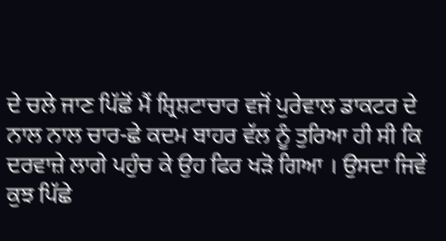ਦੇ ਚਲੇ ਜਾਣ ਪਿੱਛੋਂ ਮੈਂ ਸ਼੍ਰਿਸ਼ਟਾਚਾਰ ਵਜੋਂ ਪੁਰੇਵਾਲ ਡਾਕਟਰ ਦੇ ਨਾਲ ਨਾਲ ਚਾਰ-ਛੇ ਕਦਮ ਬਾਹਰ ਵੱਲ ਨੂੰ ਤੁਰਿਆ ਹੀ ਸੀ ਕਿ ਦਰਵਾਜ਼ੇ ਲਾਗੇ ਪਹੁੰਚ ਕੇ ਉਹ ਫਿਰ ਖੜੋ ਗਿਆ । ਉਸਦਾ ਜਿਵੇਂ ਕੁਝ ਪਿੱਛੇ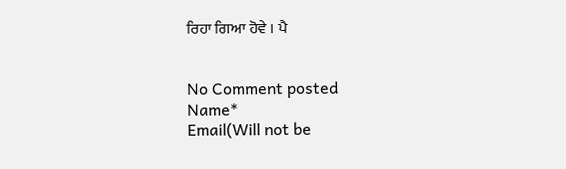ਰਿਹਾ ਗਿਆ ਹੋਵੇ । ਪੈ


No Comment posted
Name*
Email(Will not be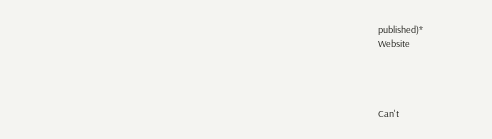published)*
Website




Can't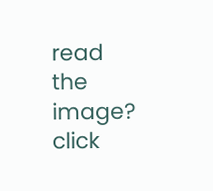read the image? click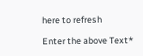here to refresh

Enter the above Text*